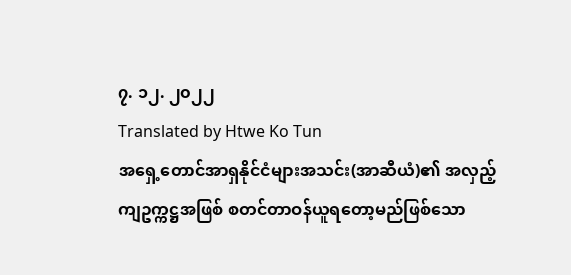၇. ၁၂. ၂၀၂၂
Translated by Htwe Ko Tun
အရှေ့တောင်အာရှနိုင်ငံများအသင်း(အာဆီယံ)၏ အလှည့်ကျဥက္ကဋ္ဌအဖြစ် စတင်တာဝန်ယူရတော့မည်ဖြစ်သော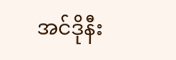အင်ဒိုနီး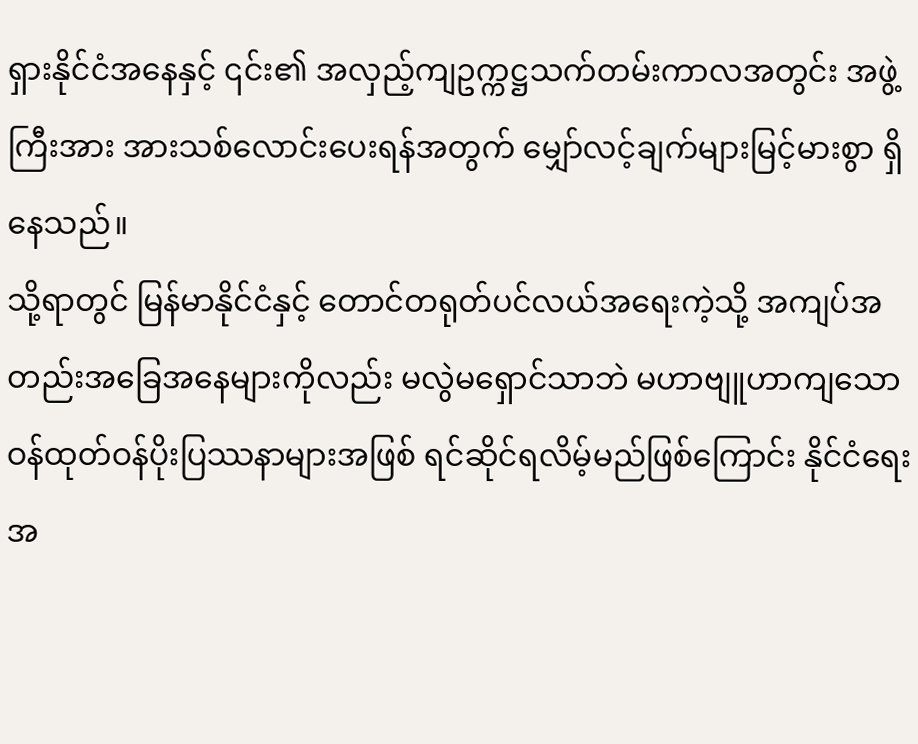ရှားနိုင်ငံအနေနှင့် ၎င်း၏ အလှည့်ကျဥက္ကဋ္ဌသက်တမ်းကာလအတွင်း အဖွဲ့ကြီးအား အားသစ်လောင်းပေးရန်အတွက် မျှော်လင့်ချက်များမြင့်မားစွာ ရှိနေသည်။
သို့ရာတွင် မြန်မာနိုင်ငံနှင့် တောင်တရုတ်ပင်လယ်အရေးကဲ့သို့ အကျပ်အတည်းအခြေအနေများကိုလည်း မလွဲမရှောင်သာဘဲ မဟာဗျူဟာကျသော ဝန်ထုတ်ဝန်ပိုးပြဿနာများအဖြစ် ရင်ဆိုင်ရလိမ့်မည်ဖြစ်ကြောင်း နိုင်ငံရေးအ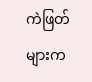ကဲဖြတ်များက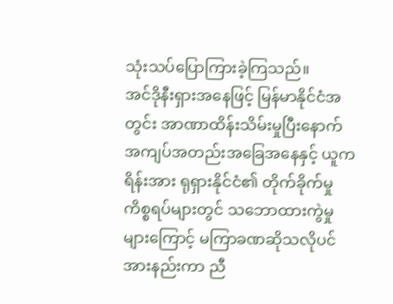သုံးသပ်ပြောကြားခဲ့ကြသည်။
အင်ဒိုနီးရှားအနေဖြင့် မြန်မာနိုင်ငံအတွင်း အာဏာထိန်းသိမ်းမှုပြီးနောက် အကျပ်အတည်းအခြေအနေနှင့် ယူကရိန်းအား ရုရှားနိုင်ငံ၏ တိုက်ခိုက်မှုကိစ္စရပ်များတွင် သဘောထားကွဲမှုများကြောင့် မကြာခဏဆိုသလိုပင် အားနည်းကာ ညီ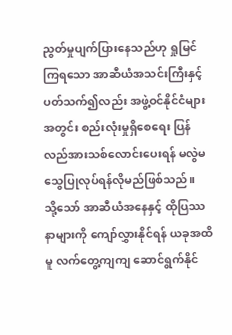ညွတ်မှုပျက်ပြားနေသည်ဟု ရှုမြင်ကြရသော အာဆီယံအသင်းကြီးနှင့်ပတ်သက်၍လည်း အဖွဲ့ဝင်နိုင်ငံများအတွင်း စည်းလုံးမှုရှိစေရေး ပြန်လည်အားသစ်လောင်းပေးရန် မလွဲမသွေပြုလုပ်ရန်လိုမည်ဖြစ်သည်။
သို့သော် အာဆီယံအနေနှင့် ထိုပြဿနာများကို ကျော်လွှားနိုင်ရန် ယခုအထိမူ လက်တွေ့ကျကျ ဆောင်ရွက်နိုင်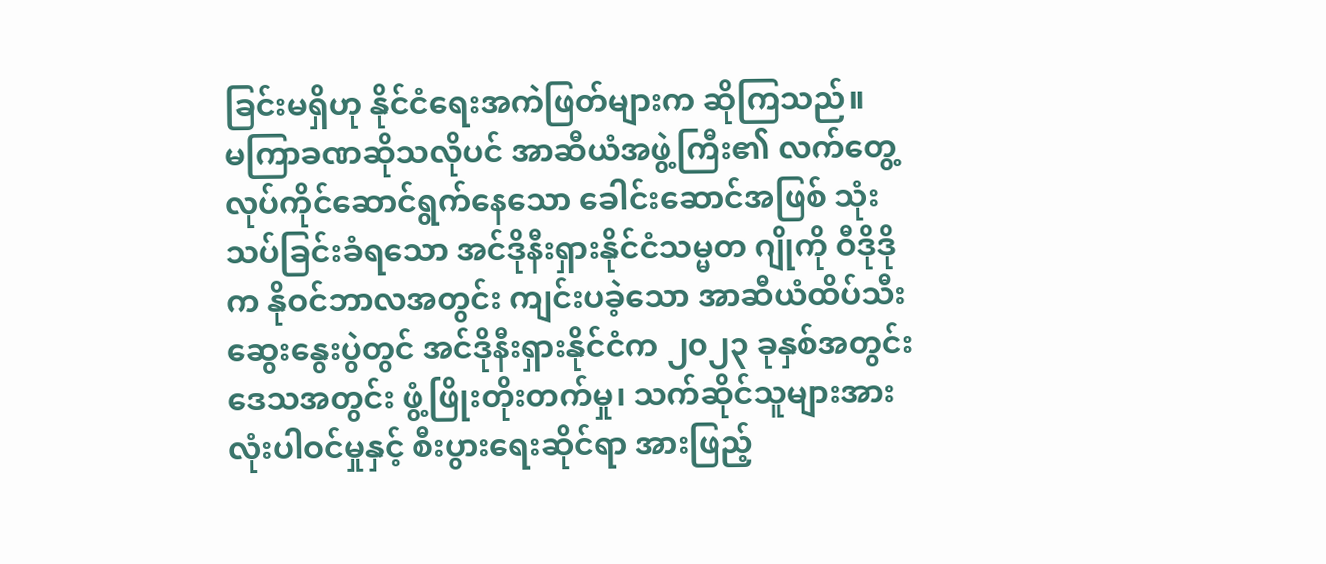ခြင်းမရှိဟု နိုင်ငံရေးအကဲဖြတ်များက ဆိုကြသည်။
မကြာခဏဆိုသလိုပင် အာဆီယံအဖွဲ့ကြီး၏ လက်တွေ့လုပ်ကိုင်ဆောင်ရွက်နေသော ခေါင်းဆောင်အဖြစ် သုံးသပ်ခြင်းခံရသော အင်ဒိုနီးရှားနိုင်ငံသမ္မတ ဂျိုကို ဝီဒိုဒိုက နိုဝင်ဘာလအတွင်း ကျင်းပခဲ့သော အာဆီယံထိပ်သီးဆွေးနွေးပွဲတွင် အင်ဒိုနီးရှားနိုင်ငံက ၂၀၂၃ ခုနှစ်အတွင်း ဒေသအတွင်း ဖွံ့ဖြိုးတိုးတက်မှု၊ သက်ဆိုင်သူများအားလုံးပါဝင်မှုနှင့် စီးပွားရေးဆိုင်ရာ အားဖြည့်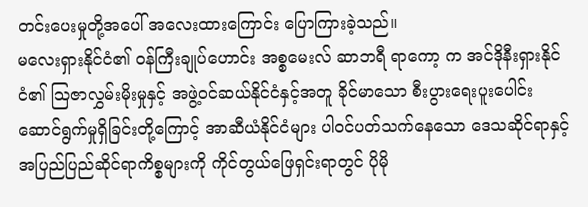တင်းပေးမှုတို့အပေါ် အလေးထားကြောင်း ပြောကြားခဲ့သည်။
မလေးရှားနိုင်ငံ၏ ဝန်ကြီးချုပ်ဟောင်း အစ္စမေးလ် ဆာဘရီ ရာကော့ က အင်ဒိုနီးရှားနိုင်ငံ၏ သြဇာလွှမ်းမိုးမှုနှင့် အဖွဲ့ဝင်ဆယ်နိုင်ငံနှင့်အတူ ခိုင်မာသော စီးပွားရေးပူးပေါင်းဆောင်ရွက်မှုရှိခြင်းတို့ကြောင့် အာဆီယံနိုင်ငံများ ပါဝင်ပတ်သက်နေသော ဒေသဆိုင်ရာနှင့် အပြည်ပြည်ဆိုင်ရာကိစ္စများကို ကိုင်တွယ်ဖြေရှင်းရာတွင် ပိုမို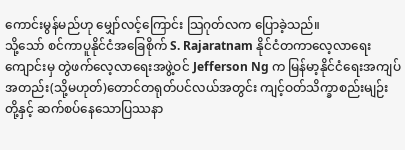ကောင်းမွန်မည်ဟု မျှော်လင့်ကြောင်း သြဂုတ်လက ပြောခဲ့သည်။
သို့သော် စင်ကာပူနိုင်ငံအခြေစိုက် S. Rajaratnam နိုင်ငံတကာလေ့လာရေးကျောင်းမှ တွဲဖက်လေ့လာရေးအဖွဲ့ဝင် Jefferson Ng က မြန်မာ့နိုင်ငံရေးအကျပ်အတည်း(သို့မဟုတ်)တောင်တရုတ်ပင်လယ်အတွင်း ကျင့်ဝတ်သိက္ခာစည်းမျဉ်းတို့နှင့် ဆက်စပ်နေသောပြဿနာ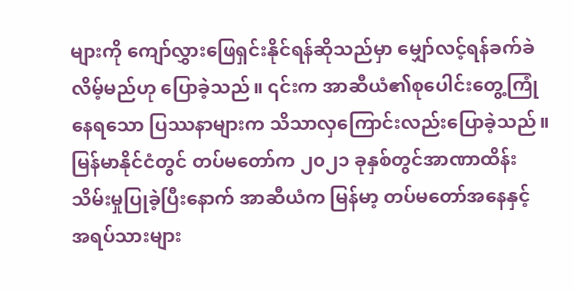များကို ကျော်လွှားဖြေရှင်းနိုင်ရန်ဆိုသည်မှာ မျှော်လင့်ရန်ခက်ခဲလိမ့်မည်ဟု ပြောခဲ့သည်။ ၎င်းက အာဆီယံ၏စုပေါင်းတွေ့ကြုံနေရသော ပြဿနာများက သိသာလှကြောင်းလည်းပြောခဲ့သည်။
မြန်မာနိုင်ငံတွင် တပ်မတော်က ၂၀၂၁ ခုနှစ်တွင်အာဏာထိန်းသိမ်းမှုပြုခဲ့ပြီးနောက် အာဆီယံက မြန်မာ့ တပ်မတော်အနေနှင့် အရပ်သားများ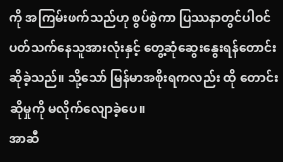ကို အကြမ်းဖက်သည်ဟု စွပ်စွဲကာ ပြဿနာတွင်ပါဝင်ပတ်သက်နေသူအားလုံးနှင့် တွေ့ဆုံဆွေးနွေးရန်တောင်းဆိုခဲ့သည်။ သို့သော် မြန်မာအစိုးရကလည်း ထို တောင်းဆိုမှုကို မလိုက်လျောခဲ့ပေ။
အာဆီ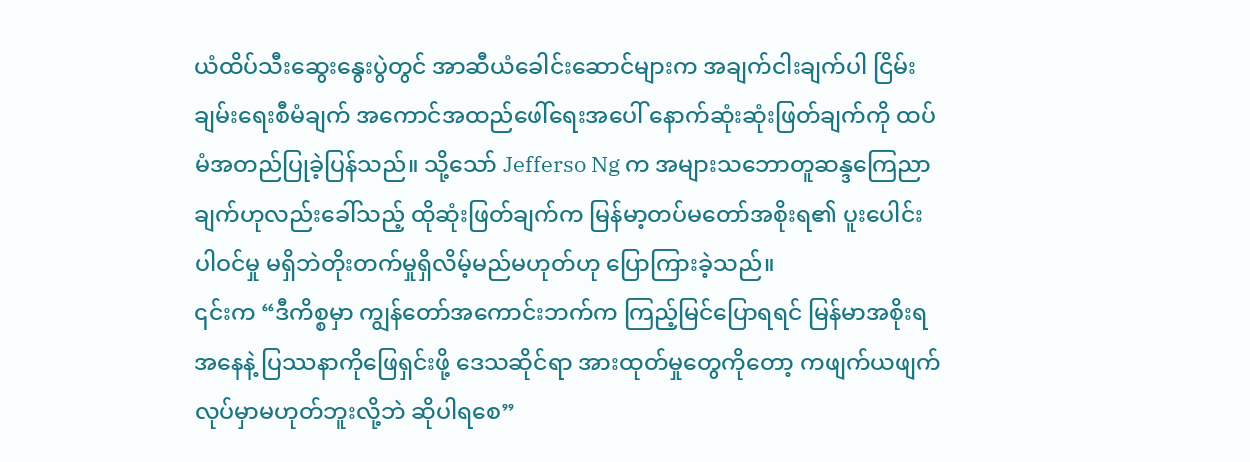ယံထိပ်သီးဆွေးနွေးပွဲတွင် အာဆီယံခေါင်းဆောင်များက အချက်ငါးချက်ပါ ငြိမ်းချမ်းရေးစီမံချက် အကောင်အထည်ဖေါ်ရေးအပေါ် နောက်ဆုံးဆုံးဖြတ်ချက်ကို ထပ်မံအတည်ပြုခဲ့ပြန်သည်။ သို့သော် Jefferso Ng က အများသဘောတူဆန္ဒကြေညာချက်ဟုလည်းခေါ်သည့် ထိုဆုံးဖြတ်ချက်က မြန်မာ့တပ်မတော်အစိုးရ၏ ပူးပေါင်းပါဝင်မှု မရှိဘဲတိုးတက်မှုရှိလိမ့်မည်မဟုတ်ဟု ပြောကြားခဲ့သည်။
၎င်းက “ဒီကိစ္စမှာ ကျွန်တော်အကောင်းဘက်က ကြည့်မြင်ပြောရရင် မြန်မာအစိုးရအနေနဲ့ ပြဿနာကိုဖြေရှင်းဖို့ ဒေသဆိုင်ရာ အားထုတ်မှုတွေကိုတော့ ကဖျက်ယဖျက်လုပ်မှာမဟုတ်ဘူးလို့ဘဲ ဆိုပါရစေ”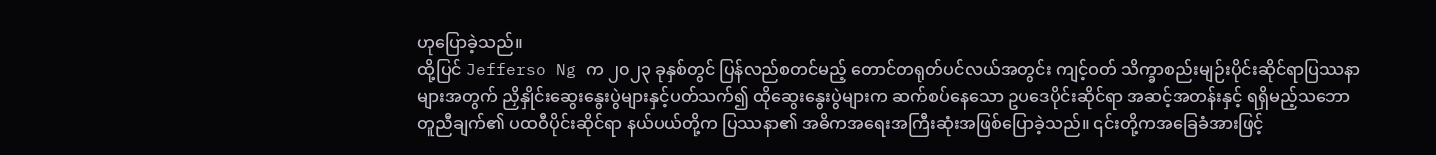ဟုပြောခဲ့သည်။
ထို့ပြင် Jefferso Ng က ၂၀၂၃ ခုနှစ်တွင် ပြန်လည်စတင်မည့် တောင်တရုတ်ပင်လယ်အတွင်း ကျင့်ဝတ် သိက္ခာစည်းမျဉ်းပိုင်းဆိုင်ရာပြဿနာများအတွက် ညှိနှိုင်းဆွေးနွေးပွဲများနှင့်ပတ်သက်၍ ထိုဆွေးနွေးပွဲများက ဆက်စပ်နေသော ဥပဒေပိုင်းဆိုင်ရာ အဆင့်အတန်းနှင့် ရရှိမည့်သဘောတူညီချက်၏ ပထဝီပိုင်းဆိုင်ရာ နယ်ပယ်တို့က ပြဿနာ၏ အဓိကအရေးအကြီးဆုံးအဖြစ်ပြောခဲ့သည်။ ၎င်းတို့ကအခြေခံအားဖြင့်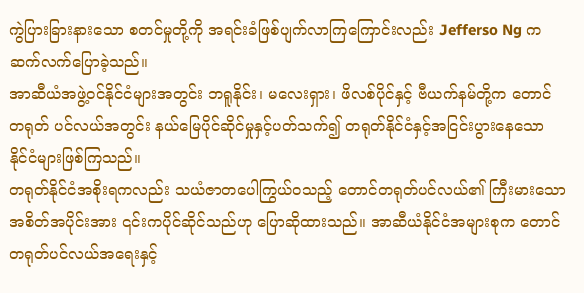ကွဲပြားခြားနားသော စတင်မှုတို့ကို အရင်းခံဖြစ်ပျက်လာကြကြောင်းလည်း Jefferso Ng က ဆက်လက်ပြောခဲ့သည်။
အာဆီယံအဖွဲ့ဝင်နိုင်ငံများအတွင်း ဘရူနိုင်း၊ မလေးရှား၊ ဖိလစ်ပိုင်နှင့် ဗီယက်နမ်တို့က တောင်တရုတ် ပင်လယ်အတွင်း နယ်မြေပိုင်ဆိုင်မှုနှင့်ပတ်သက်၍ တရုတ်နိုင်ငံနှင့်အငြင်းပွားနေသော နိုင်ငံများဖြစ်ကြသည်။
တရုတ်နိုင်ငံအစိုးရကလည်း သယံဇာတပေါကြွယ်ဝသည့် တောင်တရုတ်ပင်လယ်၏ ကြီးမားသောအစိတ်အပိုင်းအား ၎င်းကပိုင်ဆိုင်သည်ဟု ပြောဆိုထားသည်။ အာဆီယံနိုင်ငံအများစုက တောင်တရုတ်ပင်လယ်အရေးနှင့်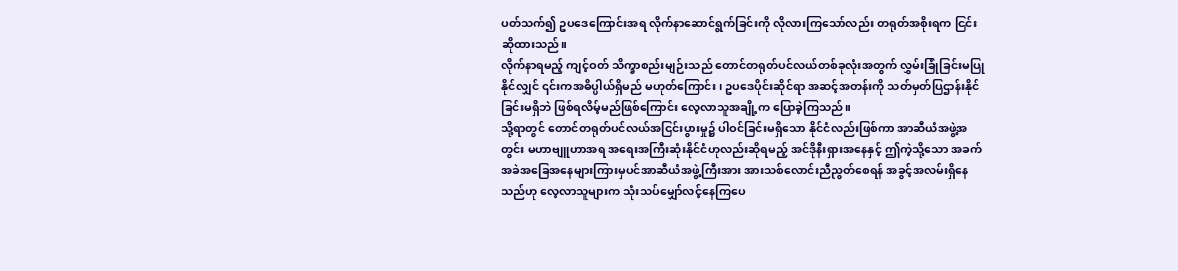ပတ်သက်၍ ဥပဒေကြောင်းအရ လိုက်နာဆောင်ရွက်ခြင်းကို လိုလားကြသော်လည်း တရုတ်အစိုးရက ငြင်းဆိုထားသည်။
လိုက်နာရမည့် ကျင့်ဝတ် သိက္ခာစည်းမျဉ်းသည် တောင်တရုတ်ပင်လယ်တစ်ခုလုံးအတွက် လွှမ်းခြုံခြင်းမပြုနိုင်လျှင် ၎င်းကအဓိပ္ပါယ်ရှိမည် မဟုတ်ကြောင်း၊ ဥပဒေပိုင်းဆိုင်ရာ အဆင့်အတန်းကို သတ်မှတ်ပြဌာန်းနိုင်ခြင်းမရှိဘဲ ဖြစ်ရလိမ့်မည်ဖြစ်ကြောင်း လေ့လာသူအချို့က ပြောခဲ့ကြသည်။
သို့ရာတွင် တောင်တရုတ်ပင်လယ်အငြင်းပွားမှု၌ ပါဝင်ခြင်းမရှိသော နိုင်ငံလည်းဖြစ်ကာ အာဆီယံအဖွဲ့အတွင်း မဟာဗျူဟာအရ အရေးအကြီးဆုံးနိုင်ငံဟုလည်းဆိုရမည့် အင်ဒိုနီးရှားအနေနှင့် ဤကဲ့သို့သော အခက်အခဲအခြေအနေများကြားမှပင်အာဆီယံအဖွဲ့ကြီးအား အားသစ်လောင်းညီညွတ်စေရန် အခွင့်အလမ်းရှိနေသည်ဟု လေ့လာသူများက သုံးသပ်မျှော်လင့်နေကြပေ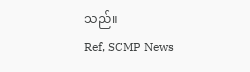သည်။
Ref, SCMP News